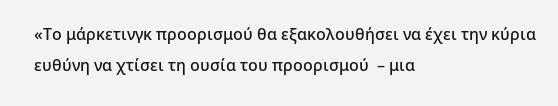«Το μάρκετινγκ προορισμού θα εξακολουθήσει να έχει την κύρια ευθύνη να χτίσει τη ουσία του προορισμού  – μια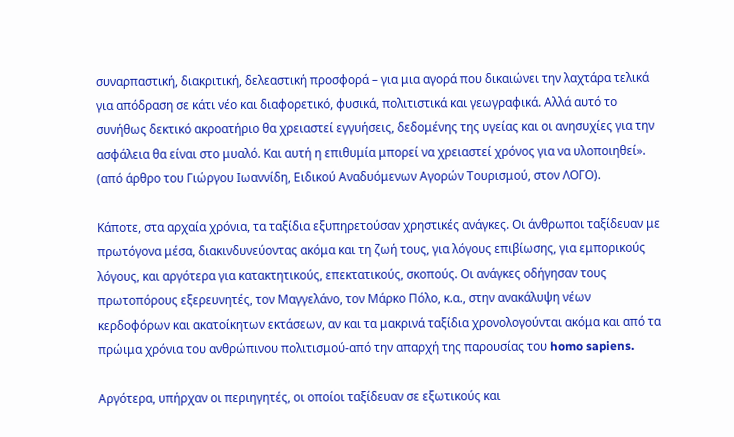συναρπαστική, διακριτική, δελεαστική προσφορά – για μια αγορά που δικαιώνει την λαχτάρα τελικά για απόδραση σε κάτι νέο και διαφορετικό, φυσικά, πολιτιστικά και γεωγραφικά. Αλλά αυτό το συνήθως δεκτικό ακροατήριο θα χρειαστεί εγγυήσεις, δεδομένης της υγείας και οι ανησυχίες για την ασφάλεια θα είναι στο μυαλό. Και αυτή η επιθυμία μπορεί να χρειαστεί χρόνος για να υλοποιηθεί». (από άρθρο του Γιώργου Ιωαννίδη, Ειδικού Αναδυόμενων Αγορών Τουρισμού, στον ΛΟΓΟ).

Κάποτε, στα αρχαία χρόνια, τα ταξίδια εξυπηρετούσαν χρηστικές ανάγκες. Οι άνθρωποι ταξίδευαν με πρωτόγονα μέσα, διακινδυνεύοντας ακόμα και τη ζωή τους, για λόγους επιβίωσης, για εμπορικούς λόγους, και αργότερα για κατακτητικούς, επεκτατικούς, σκοπούς. Οι ανάγκες οδήγησαν τους πρωτοπόρους εξερευνητές, τον Μαγγελάνο, τον Μάρκο Πόλο, κ.α., στην ανακάλυψη νέων κερδοφόρων και ακατοίκητων εκτάσεων, αν και τα μακρινά ταξίδια χρονολογούνται ακόμα και από τα πρώιμα χρόνια του ανθρώπινου πολιτισμού-από την απαρχή της παρουσίας του homo sapiens.

Αργότερα, υπήρχαν οι περιηγητές, οι οποίοι ταξίδευαν σε εξωτικούς και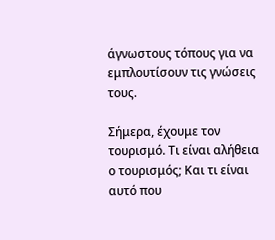άγνωστους τόπους για να εμπλουτίσουν τις γνώσεις τους.

Σήμερα, έχουμε τον τουρισμό. Τι είναι αλήθεια ο τουρισμός; Και τι είναι αυτό που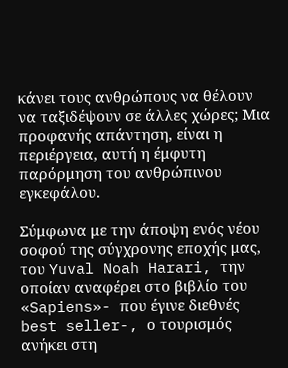κάνει τους ανθρώπους να θέλουν να ταξιδέψουν σε άλλες χώρες; Μια προφανής απάντηση, είναι η περιέργεια, αυτή η έμφυτη παρόρμηση του ανθρώπινου εγκεφάλου.

Σύμφωνα με την άποψη ενός νέου σοφού της σύγχρονης εποχής μας, του Yuval Noah Harari, την οποίαν αναφέρει στο βιβλίο του «Sapiens»- που έγινε διεθνές best seller-, ο τουρισμός ανήκει στη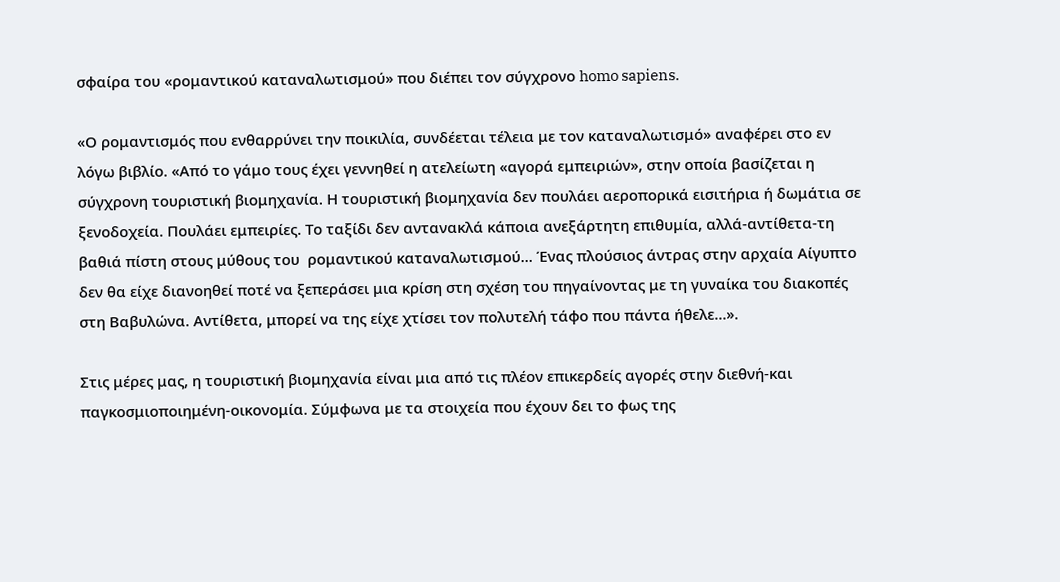σφαίρα του «ρομαντικού καταναλωτισμού» που διέπει τον σύγχρονο homo sapiens.

«Ο ρομαντισμός που ενθαρρύνει την ποικιλία, συνδέεται τέλεια με τον καταναλωτισμό» αναφέρει στο εν λόγω βιβλίο. «Από το γάμο τους έχει γεννηθεί η ατελείωτη «αγορά εμπειριών», στην οποία βασίζεται η σύγχρονη τουριστική βιομηχανία. Η τουριστική βιομηχανία δεν πουλάει αεροπορικά εισιτήρια ή δωμάτια σε ξενοδοχεία. Πουλάει εμπειρίες. Το ταξίδι δεν αντανακλά κάποια ανεξάρτητη επιθυμία, αλλά-αντίθετα-τη βαθιά πίστη στους μύθους του  ρομαντικού καταναλωτισμού… Ένας πλούσιος άντρας στην αρχαία Αίγυπτο δεν θα είχε διανοηθεί ποτέ να ξεπεράσει μια κρίση στη σχέση του πηγαίνοντας με τη γυναίκα του διακοπές στη Βαβυλώνα. Αντίθετα, μπορεί να της είχε χτίσει τον πολυτελή τάφο που πάντα ήθελε…».

Στις μέρες μας, η τουριστική βιομηχανία είναι μια από τις πλέον επικερδείς αγορές στην διεθνή-και παγκοσμιοποιημένη-οικονομία. Σύμφωνα με τα στοιχεία που έχουν δει το φως της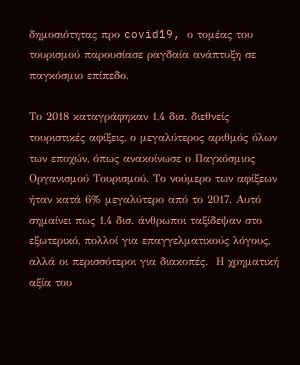δημοσιότητας προ covid19, ο τομέας του τουρισμού παρουσίασε ραγδαία ανάπτυξη σε παγκόσμιο επίπεδο.

Το 2018 καταγράφηκαν 1,4 δισ. διεθνείς τουριστικές αφίξεις, ο μεγαλύτερος αριθμός όλων των εποχών, όπως ανακοίνωσε ο Παγκόσμιος Οργανισμού Τουρισμού. Το νούμερο των αφίξεων ήταν κατά 6% μεγαλύτερο από το 2017. Αυτό σημαίνει πως 1,4 δισ. άνθρωποι ταξίδεψαν στο εξωτερικό, πολλοί για επαγγελματικούς λόγους, αλλά οι περισσότεροι για διακοπές.  Η χρηματική αξία του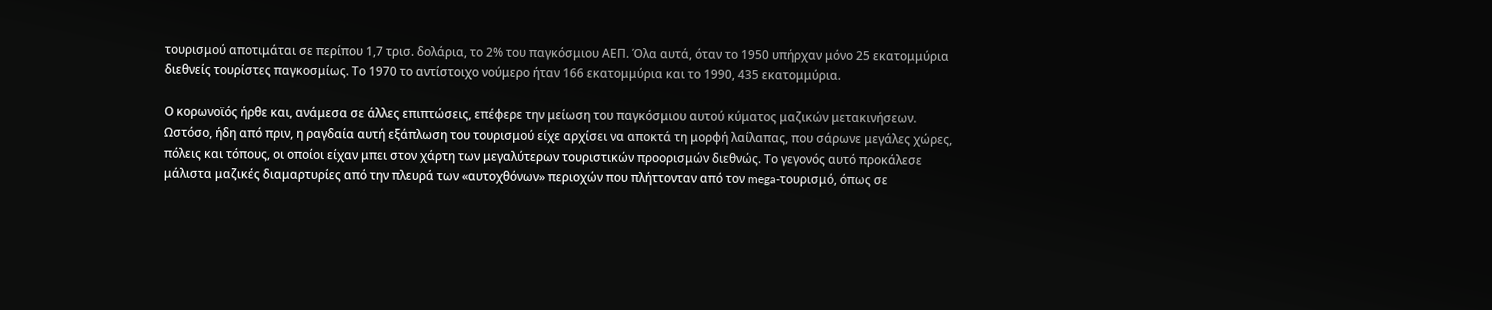τουρισμού αποτιμάται σε περίπου 1,7 τρισ. δολάρια, το 2% του παγκόσμιου ΑΕΠ. Όλα αυτά, όταν το 1950 υπήρχαν μόνο 25 εκατομμύρια διεθνείς τουρίστες παγκοσμίως. Το 1970 το αντίστοιχο νούμερο ήταν 166 εκατομμύρια και το 1990, 435 εκατομμύρια.

Ο κορωνοϊός ήρθε και, ανάμεσα σε άλλες επιπτώσεις, επέφερε την μείωση του παγκόσμιου αυτού κύματος μαζικών μετακινήσεων. Ωστόσο, ήδη από πριν, η ραγδαία αυτή εξάπλωση του τουρισμού είχε αρχίσει να αποκτά τη μορφή λαίλαπας, που σάρωνε μεγάλες χώρες, πόλεις και τόπους, οι οποίοι είχαν μπει στον χάρτη των μεγαλύτερων τουριστικών προορισμών διεθνώς. Το γεγονός αυτό προκάλεσε μάλιστα μαζικές διαμαρτυρίες από την πλευρά των «αυτοχθόνων» περιοχών που πλήττονταν από τον mega-τουρισμό, όπως σε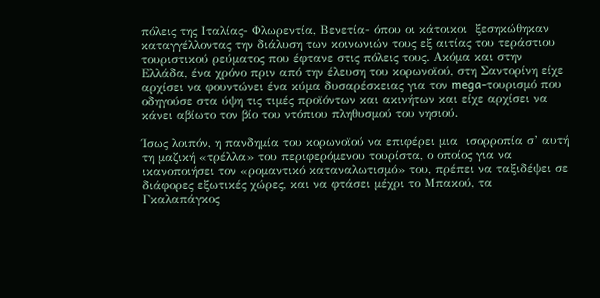πόλεις της Ιταλίας- Φλωρεντία, Βενετία- όπου οι κάτοικοι  ξεσηκώθηκαν καταγγέλλοντας την διάλυση των κοινωνιών τους εξ αιτίας του τεράστιου τουριστικού ρεύματος που έφτανε στις πόλεις τους. Ακόμα και στην Ελλάδα, ένα χρόνο πριν από την έλευση του κορωνοϊού, στη Σαντορίνη είχε αρχίσει να φουντώνει ένα κύμα δυσαρέσκειας για τον mega-τουρισμό που οδηγούσε στα ύψη τις τιμές προϊόντων και ακινήτων και είχε αρχίσει να κάνει αβίωτο τον βίο του ντόπιου πληθυσμού του νησιού.

Ίσως λοιπόν, η πανδημία του κορωνοϊού να επιφέρει μια  ισορροπία σ’ αυτή τη μαζική «τρέλλα» του περιφερόμενου τουρίστα, ο οποίος για να ικανοποιήσει τον «ρομαντικό καταναλωτισμό» του, πρέπει να ταξιδέψει σε διάφορες εξωτικές χώρες, και να φτάσει μέχρι το Μπακού, τα Γκαλαπάγκος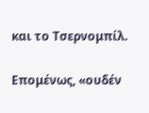και το Τσερνομπίλ.

Επομένως, «ουδέν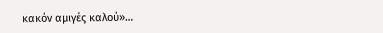κακόν αμιγές καλού»…